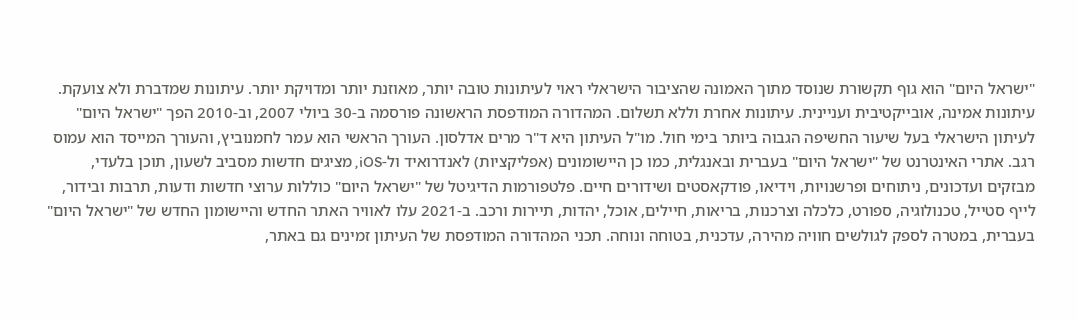"ישראל היום" הוא גוף תקשורת שנוסד מתוך האמונה שהציבור הישראלי ראוי לעיתונות טובה יותר, מאוזנת יותר ומדויקת יותר. עיתונות שמדברת ולא צועקת. עיתונות אמינה, אובייקטיבית ועניינית. עיתונות אחרת וללא תשלום. המהדורה המודפסת הראשונה פורסמה ב-30 ביולי 2007, וב-2010 הפך "ישראל היום" לעיתון הישראלי בעל שיעור החשיפה הגבוה ביותר בימי חול. מו"ל העיתון היא ד"ר מרים אדלסון. העורך הראשי הוא עמר לחמנוביץ, והעורך המייסד הוא עמוס רגב. אתרי האינטרנט של "ישראל היום" בעברית ובאנגלית, כמו כן היישומונים (אפליקציות) לאנדרואיד ול-iOS, מציגים חדשות מסביב לשעון, תוכן בלעדי, מבזקים ועדכונים, ניתוחים ופרשנויות, וידיאו, פודקאסטים ושידורים חיים. פלטפורמות הדיגיטל של "ישראל היום" כוללות ערוצי חדשות ודעות, תרבות ובידור, לייף סטייל, טכנולוגיה, ספורט, כלכלה וצרכנות, בריאות, חיילים, אוכל, יהדות, תיירות ורכב. ב-2021 עלו לאוויר האתר החדש והיישומון החדש של "ישראל היום" בעברית, במטרה לספק לגולשים חוויה מהירה, עדכנית, בטוחה ונוחה. תכני המהדורה המודפסת של העיתון זמינים גם באתר,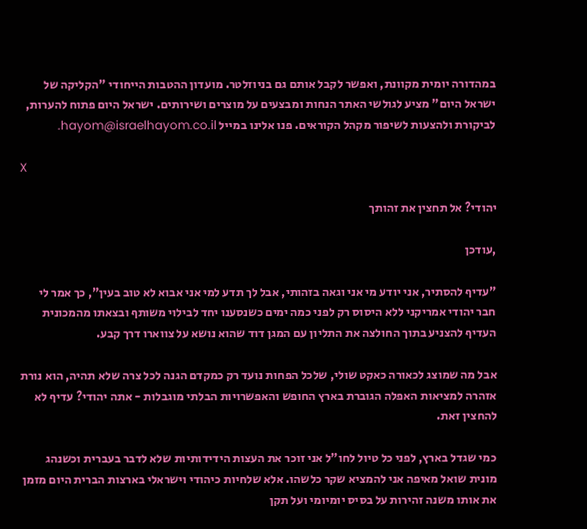במהדורה יומית מקוונת, ואפשר לקבל אותם גם בניוזלטר. מועדון ההטבות הייחודי "הקליקה של ישראל היום" מציע לגולשי האתר הנחות ומבצעים על מוצרים ושירותים. ישראל היום פתוח להערות, לביקורת ולהצעות לשיפור מקהל הקוראים. פנו אלינו במייל hayom@israelhayom.co.il.

X

יהודי? אל תחצין את זהותך

,עודכן

"עדיף להסתיר, אני יודע מי אני וגאה בזהותי, אבל לך תדע למי אני אבוא לא טוב בעין", כך אמר לי חבר יהודי אמריקני ללא היסוס רק לפני כמה ימים כשנסענו יחד לבילוי משותף ובצאתו מהמכונית העדיף להצניע בתוך החולצה את התליון עם המגן דוד שהוא נושא על צווארו דרך קבע.

אבל מה שמוצג לכאורה כאקט שולי, שלכל הפחות נועד רק כמקדם הגנה לכל צרה שלא תהיה, הוא נורת אזהרה למציאות האפלה הגוברת בארץ החופש והאפשרויות הבלתי מוגבלות - אתה יהודי? עדיף לא להחצין זאת.

כמי שגדל בארץ, לפני כל טיול לחו"ל אני זוכר את העצות הידידותיות שלא לדבר בעברית וכשנהג מונית שואל מאיפה אני להמציא שקר כלשהו. אלא שלחיות כיהודי וישראלי בארצות הברית היום מזמן את אותו משנה זהירות על בסיס יומיומי ועל תקן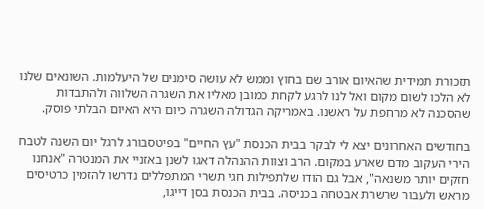תזכורת תמידית שהאיום אורב שם בחוץ וממש לא עושה סימנים של היעלמות. השונאים שלנו לא הלכו לשום מקום ואל לנו לרגע לקחת כמובן מאליו את השגרה השלווה ולהתבדות שהסכנה לא מרחפת על ראשנו. באמריקה הגדולה השגרה כיום היא האיום הבלתי פוסק.

בחודשים האחרונים יצא לי לבקר בבית הכנסת "עץ החיים" בפיטסבורג לרגל יום השנה לטבח הירי העקוב מדם שארע במקום. הרב וצוות ההנהלה דאגו לשנן באזניי את המנטרה "אנחנו חזקים יותר משנאה", אבל גם הודו שלתפילות חגי תשרי המתפללים נדרשו להזמין כרטיסים מראש ולעבור שרשרת אבטחה בכניסה. בבית הכנסת בסן דייגו,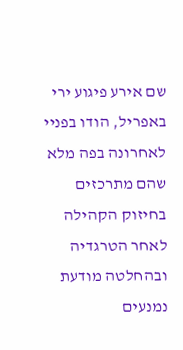שם אירע פיגוע ירי באפריל, הודו בפניי לאחרונה בפה מלא שהם מתרכזים בחיזוק הקהילה לאחר הטרגדיה ובהחלטה מודעת נמנעים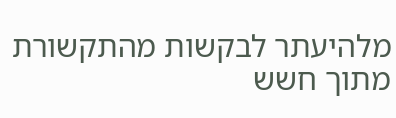מלהיעתר לבקשות מהתקשורת מתוך חשש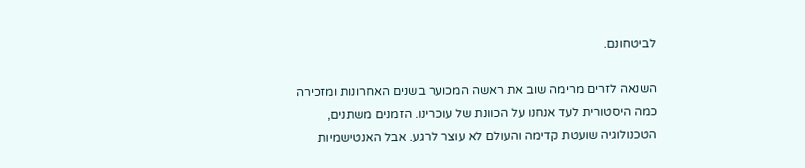לביטחונם.

השנאה לזרים מרימה שוב את ראשה המכוער בשנים האחרונות ומזכירה כמה היסטורית לעד אנחנו על הכוונת של עוכרינו. הזמנים משתנים, הטכנולוגיה שועטת קדימה והעולם לא עוצר לרגע. אבל האנטישמיות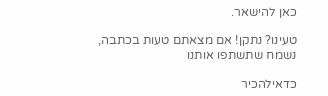כאן להישאר.

טעינו? נתקן! אם מצאתם טעות בכתבה, נשמח שתשתפו אותנו

כדאילהכיר